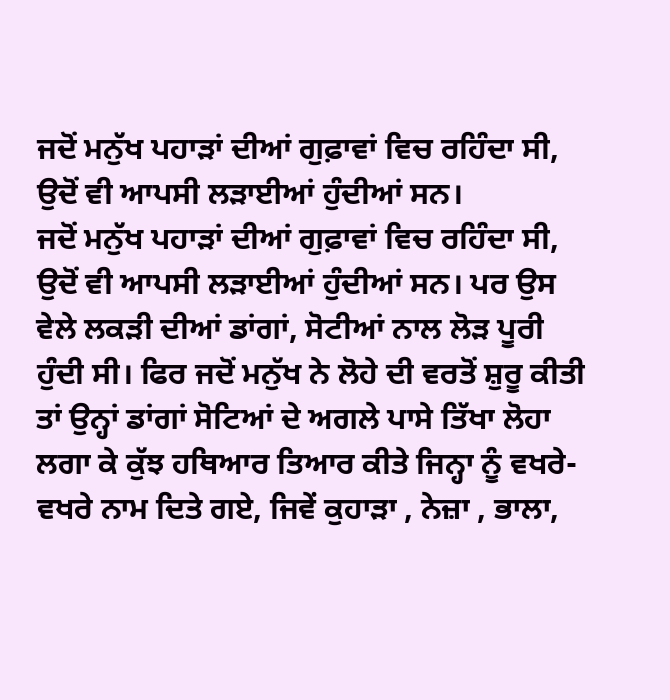ਜਦੋਂ ਮਨੁੱਖ ਪਹਾੜਾਂ ਦੀਆਂ ਗੁਫ਼ਾਵਾਂ ਵਿਚ ਰਹਿੰਦਾ ਸੀ, ਉਦੋਂ ਵੀ ਆਪਸੀ ਲੜਾਈਆਂ ਹੁੰਦੀਆਂ ਸਨ।
ਜਦੋਂ ਮਨੁੱਖ ਪਹਾੜਾਂ ਦੀਆਂ ਗੁਫ਼ਾਵਾਂ ਵਿਚ ਰਹਿੰਦਾ ਸੀ, ਉਦੋਂ ਵੀ ਆਪਸੀ ਲੜਾਈਆਂ ਹੁੰਦੀਆਂ ਸਨ। ਪਰ ਉਸ ਵੇਲੇ ਲਕੜੀ ਦੀਆਂ ਡਾਂਗਾਂ, ਸੋਟੀਆਂ ਨਾਲ ਲੋੜ ਪੂਰੀ ਹੁੰਦੀ ਸੀ। ਫਿਰ ਜਦੋਂ ਮਨੁੱਖ ਨੇ ਲੋਹੇ ਦੀ ਵਰਤੋਂ ਸ਼ੁਰੂ ਕੀਤੀ ਤਾਂ ਉਨ੍ਹਾਂ ਡਾਂਗਾਂ ਸੋਟਿਆਂ ਦੇ ਅਗਲੇ ਪਾਸੇ ਤਿੱਖਾ ਲੋਹਾ ਲਗਾ ਕੇ ਕੁੱਝ ਹਥਿਆਰ ਤਿਆਰ ਕੀਤੇ ਜਿਨ੍ਹਾ ਨੂੰ ਵਖਰੇ-ਵਖਰੇ ਨਾਮ ਦਿਤੇ ਗਏ, ਜਿਵੇਂ ਕੁਹਾੜਾ , ਨੇਜ਼ਾ , ਭਾਲਾ,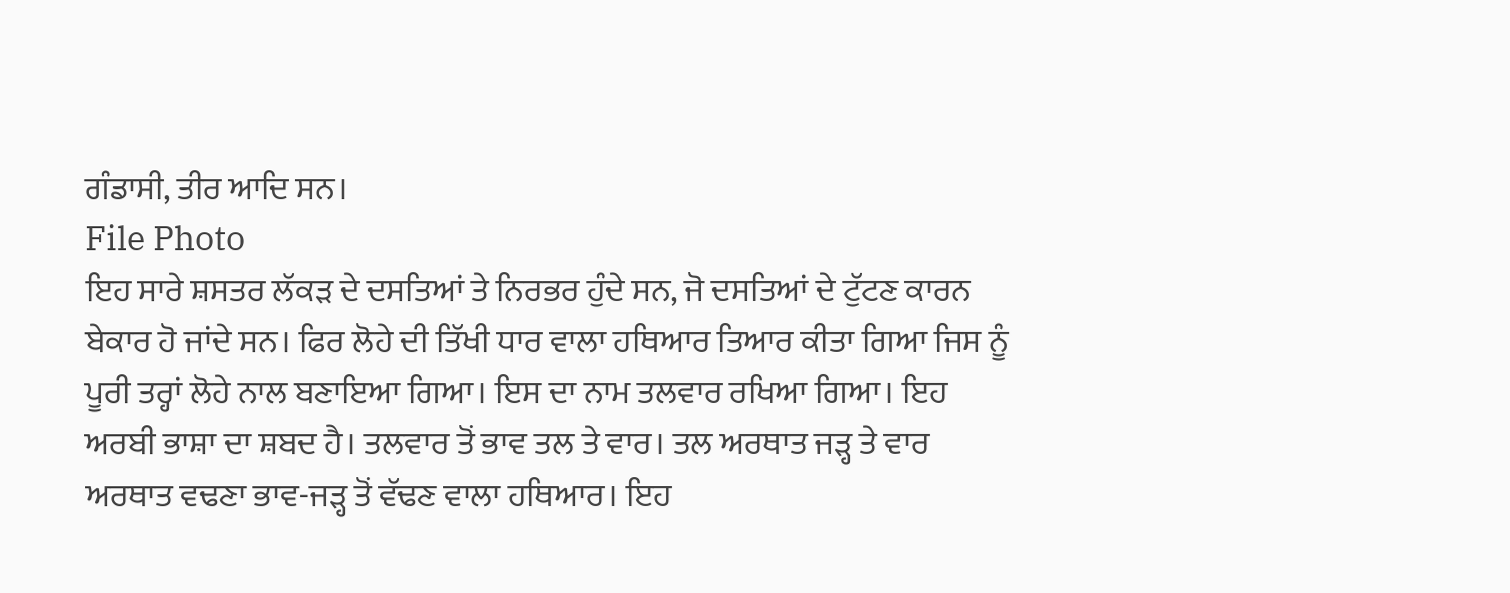ਗੰਡਾਸੀ, ਤੀਰ ਆਦਿ ਸਨ।
File Photo
ਇਹ ਸਾਰੇ ਸ਼ਸਤਰ ਲੱਕੜ ਦੇ ਦਸਤਿਆਂ ਤੇ ਨਿਰਭਰ ਹੁੰਦੇ ਸਨ, ਜੋ ਦਸਤਿਆਂ ਦੇ ਟੁੱਟਣ ਕਾਰਨ ਬੇਕਾਰ ਹੋ ਜਾਂਦੇ ਸਨ। ਫਿਰ ਲੋਹੇ ਦੀ ਤਿੱਖੀ ਧਾਰ ਵਾਲਾ ਹਥਿਆਰ ਤਿਆਰ ਕੀਤਾ ਗਿਆ ਜਿਸ ਨੂੰ ਪੂਰੀ ਤਰ੍ਹਾਂ ਲੋਹੇ ਨਾਲ ਬਣਾਇਆ ਗਿਆ। ਇਸ ਦਾ ਨਾਮ ਤਲਵਾਰ ਰਖਿਆ ਗਿਆ। ਇਹ ਅਰਬੀ ਭਾਸ਼ਾ ਦਾ ਸ਼ਬਦ ਹੈ। ਤਲਵਾਰ ਤੋਂ ਭਾਵ ਤਲ ਤੇ ਵਾਰ। ਤਲ ਅਰਥਾਤ ਜੜ੍ਹ ਤੇ ਵਾਰ ਅਰਥਾਤ ਵਢਣਾ ਭਾਵ-ਜੜ੍ਹ ਤੋਂ ਵੱਢਣ ਵਾਲਾ ਹਥਿਆਰ। ਇਹ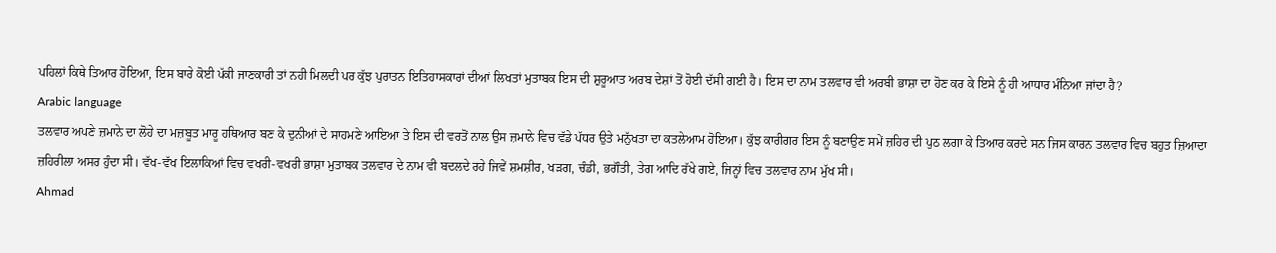ਪਹਿਲਾਂ ਕਿਥੇ ਤਿਆਰ ਹੋਇਆ, ਇਸ ਬਾਰੇ ਕੋਈ ਪੱਕੀ ਜਾਣਕਾਰੀ ਤਾਂ ਨਹੀ ਮਿਲਦੀ ਪਰ ਕੁੱਝ ਪੁਰਾਤਨ ਇਤਿਹਾਸਕਾਰਾਂ ਦੀਆਂ ਲਿਖਤਾਂ ਮੁਤਾਬਕ ਇਸ ਦੀ ਸ਼ੁਰੂਆਤ ਅਰਬ ਦੇਸ਼ਾਂ ਤੋਂ ਹੋਈ ਦੱਸੀ ਗਈ ਹੈ। ਇਸ ਦਾ ਨਾਮ ਤਲਵਾਰ ਵੀ ਅਰਬੀ ਭਾਸ਼ਾ ਦਾ ਹੋਣ ਕਰ ਕੇ ਇਸੇ ਨੂੰ ਹੀ ਆਧਾਰ ਮੰਨਿਆ ਜਾਂਦਾ ਹੈ?
Arabic language
ਤਲਵਾਰ ਅਪਣੇ ਜ਼ਮਾਨੇ ਦਾ ਲੋਹੇ ਦਾ ਮਜ਼ਬੂਤ ਮਾਰੂ ਹਥਿਆਰ ਬਣ ਕੇ ਦੁਨੀਆਂ ਦੇ ਸਾਹਮਣੇ ਆਇਆ ਤੇ ਇਸ ਦੀ ਵਰਤੋਂ ਨਾਲ ਉਸ ਜ਼ਮਾਨੇ ਵਿਚ ਵੱਡੇ ਪੱਧਰ ਉਤੇ ਮਨੁੱਖਤਾ ਦਾ ਕਤਲੇਆਮ ਹੋਇਆ। ਕੁੱਝ ਕਾਰੀਗਰ ਇਸ ਨੂੰ ਬਣਾਉਣ ਸਮੇਂ ਜ਼ਹਿਰ ਦੀ ਪੁਠ ਲਗਾ ਕੇ ਤਿਆਰ ਕਰਦੇ ਸਨ ਜਿਸ ਕਾਰਨ ਤਲਵਾਰ ਵਿਚ ਬਹੁਤ ਜ਼ਿਆਦਾ ਜ਼ਹਿਰੀਲਾ ਅਸਰ ਹੁੰਦਾ ਸੀ। ਵੱਖ-ਵੱਖ ਇਲਾਕਿਆਂ ਵਿਚ ਵਖਰੀ-ਵਖਰੀ ਭਾਸ਼ਾ ਮੁਤਾਬਕ ਤਲਵਾਰ ਦੇ ਨਾਮ ਵੀ ਬਦਲਦੇ ਰਹੇ ਜਿਵੇਂ ਸ਼ਮਸ਼ੀਰ, ਖੜਗ, ਚੰਡੀ, ਭਗੌਤੀ, ਤੇਗ ਆਦਿ ਰੱਖੇ ਗਏ, ਜਿਨ੍ਹਾਂ ਵਿਚ ਤਲਵਾਰ ਨਾਮ ਮੁੱਖ ਸੀ।
Ahmad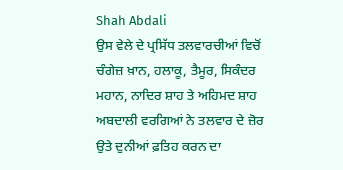Shah Abdali
ਉਸ ਵੇਲੇ ਦੇ ਪ੍ਰਸਿੱਧ ਤਲਵਾਰਚੀਆਂ ਵਿਚੋਂ ਚੰਗੇਜ਼ ਖ਼ਾਨ, ਹਲਾਕੂ, ਤੈਮੂਰ, ਸਿਕੰਦਰ ਮਹਾਨ, ਨਾਦਿਰ ਸ਼ਾਹ ਤੇ ਅਹਿਮਦ ਸ਼ਾਹ ਅਬਦਾਲੀ ਵਰਗਿਆਂ ਨੇ ਤਲਵਾਰ ਦੇ ਜ਼ੋਰ ਉਤੇ ਦੁਨੀਆਂ ਫ਼ਤਿਹ ਕਰਨ ਦਾ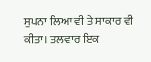ਸੁਪਨਾ ਲਿਆ ਵੀ ਤੇ ਸਾਕਾਰ ਵੀ ਕੀਤਾ। ਤਲਵਾਰ ਇਕ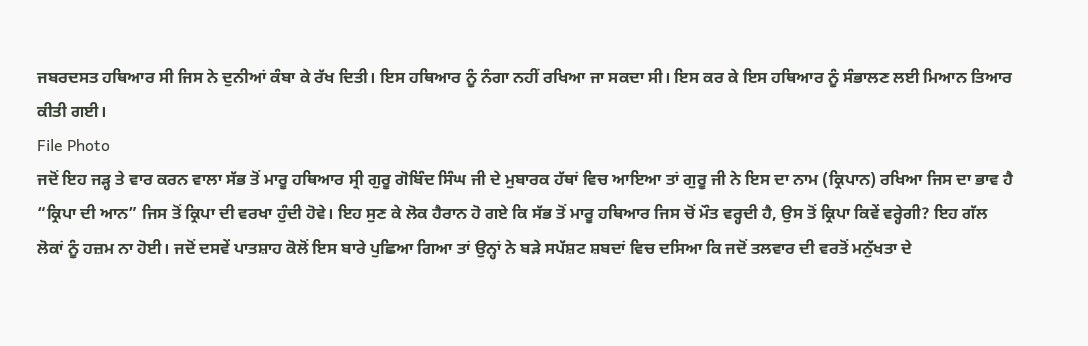ਜਬਰਦਸਤ ਹਥਿਆਰ ਸੀ ਜਿਸ ਨੇ ਦੁਨੀਆਂ ਕੰਬਾ ਕੇ ਰੱਖ ਦਿਤੀ। ਇਸ ਹਥਿਆਰ ਨੂੰ ਨੰਗਾ ਨਹੀਂ ਰਖਿਆ ਜਾ ਸਕਦਾ ਸੀ। ਇਸ ਕਰ ਕੇ ਇਸ ਹਥਿਆਰ ਨੂੰ ਸੰਭਾਲਣ ਲਈ ਮਿਆਨ ਤਿਆਰ ਕੀਤੀ ਗਈ।
File Photo
ਜਦੋਂ ਇਹ ਜੜ੍ਹ ਤੇ ਵਾਰ ਕਰਨ ਵਾਲਾ ਸੱਭ ਤੋਂ ਮਾਰੂ ਹਥਿਆਰ ਸ੍ਰੀ ਗੁਰੂ ਗੋਬਿੰਦ ਸਿੰਘ ਜੀ ਦੇ ਮੁਬਾਰਕ ਹੱਥਾਂ ਵਿਚ ਆਇਆ ਤਾਂ ਗੁਰੂ ਜੀ ਨੇ ਇਸ ਦਾ ਨਾਮ (ਕ੍ਰਿਪਾਨ) ਰਖਿਆ ਜਿਸ ਦਾ ਭਾਵ ਹੈ “ਕ੍ਰਿਪਾ ਦੀ ਆਨ” ਜਿਸ ਤੋਂ ਕ੍ਰਿਪਾ ਦੀ ਵਰਖਾ ਹੁੰਦੀ ਹੋਵੇ। ਇਹ ਸੁਣ ਕੇ ਲੋਕ ਹੈਰਾਨ ਹੋ ਗਏ ਕਿ ਸੱਭ ਤੋਂ ਮਾਰੂ ਹਥਿਆਰ ਜਿਸ ਚੋਂ ਮੌਤ ਵਰ੍ਹਦੀ ਹੈ, ਉਸ ਤੋਂ ਕ੍ਰਿਪਾ ਕਿਵੇਂ ਵਰ੍ਹੇਗੀ? ਇਹ ਗੱਲ ਲੋਕਾਂ ਨੂੰ ਹਜ਼ਮ ਨਾ ਹੋਈ। ਜਦੋਂ ਦਸਵੇਂ ਪਾਤਸ਼ਾਹ ਕੋਲੋਂ ਇਸ ਬਾਰੇ ਪੁਛਿਆ ਗਿਆ ਤਾਂ ਉਨ੍ਹਾਂ ਨੇ ਬੜੇ ਸਪੱਸ਼ਟ ਸ਼ਬਦਾਂ ਵਿਚ ਦਸਿਆ ਕਿ ਜਦੋਂ ਤਲਵਾਰ ਦੀ ਵਰਤੋਂ ਮਨੁੱਖਤਾ ਦੇ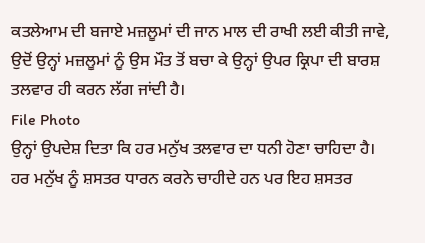ਕਤਲੇਆਮ ਦੀ ਬਜਾਏ ਮਜ਼ਲੂਮਾਂ ਦੀ ਜਾਨ ਮਾਲ ਦੀ ਰਾਖੀ ਲਈ ਕੀਤੀ ਜਾਵੇ, ਉਦੋਂ ਉਨ੍ਹਾਂ ਮਜ਼ਲੂਮਾਂ ਨੂੰ ਉਸ ਮੌਤ ਤੋਂ ਬਚਾ ਕੇ ਉਨ੍ਹਾਂ ਉਪਰ ਕ੍ਰਿਪਾ ਦੀ ਬਾਰਸ਼ ਤਲਵਾਰ ਹੀ ਕਰਨ ਲੱਗ ਜਾਂਦੀ ਹੈ।
File Photo
ਉਨ੍ਹਾਂ ਉਪਦੇਸ਼ ਦਿਤਾ ਕਿ ਹਰ ਮਨੁੱਖ ਤਲਵਾਰ ਦਾ ਧਨੀ ਹੋਣਾ ਚਾਹਿਦਾ ਹੈ। ਹਰ ਮਨੁੱਖ ਨੂੰ ਸ਼ਸਤਰ ਧਾਰਨ ਕਰਨੇ ਚਾਹੀਦੇ ਹਨ ਪਰ ਇਹ ਸ਼ਸਤਰ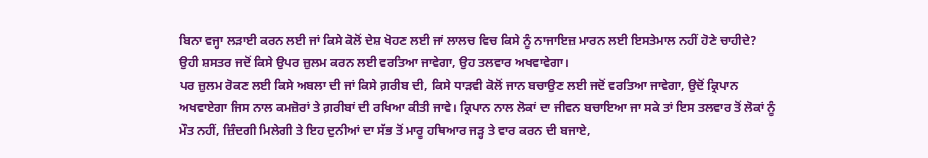ਬਿਨਾ ਵਜ੍ਹਾ ਲੜਾਈ ਕਰਨ ਲਈ ਜਾਂ ਕਿਸੇ ਕੋਲੋਂ ਦੇਸ਼ ਖੋਹਣ ਲਈ ਜਾਂ ਲਾਲਚ ਵਿਚ ਕਿਸੇ ਨੂੰ ਨਾਜਾਇਜ਼ ਮਾਰਨ ਲਈ ਇਸਤੇਮਾਲ ਨਹੀਂ ਹੋਣੇ ਚਾਹੀਦੇ? ਉਹੀ ਸ਼ਸਤਰ ਜਦੋਂ ਕਿਸੇ ਉਪਰ ਜ਼ੁਲਮ ਕਰਨ ਲਈ ਵਰਤਿਆ ਜਾਵੇਗਾ, ਉਹ ਤਲਵਾਰ ਅਖਵਾਵੇਗਾ।
ਪਰ ਜ਼ੁਲਮ ਰੋਕਣ ਲਈ ਕਿਸੇ ਅਬਲਾ ਦੀ ਜਾਂ ਕਿਸੇ ਗ਼ਰੀਬ ਦੀ, ਕਿਸੇ ਧਾੜਵੀ ਕੋਲੋਂ ਜਾਨ ਬਚਾਉਣ ਲਈ ਜਦੋਂ ਵਰਤਿਆ ਜਾਵੇਗਾ, ਉਦੋਂ ਕ੍ਰਿਪਾਨ ਅਖਵਾਏਗਾ ਜਿਸ ਨਾਲ ਕਮਜ਼ੋਰਾਂ ਤੇ ਗ਼ਰੀਬਾਂ ਦੀ ਰਖਿਆ ਕੀਤੀ ਜਾਵੇ। ਕ੍ਰਿਪਾਨ ਨਾਲ ਲੋਕਾਂ ਦਾ ਜੀਵਨ ਬਚਾਇਆ ਜਾ ਸਕੇ ਤਾਂ ਇਸ ਤਲਵਾਰ ਤੋਂ ਲੋਕਾਂ ਨੂੰ ਮੌਤ ਨਹੀਂ, ਜ਼ਿੰਦਗੀ ਮਿਲੇਗੀ ਤੇ ਇਹ ਦੁਨੀਆਂ ਦਾ ਸੱਭ ਤੋਂ ਮਾਰੂ ਹਥਿਆਰ ਜੜ੍ਹ ਤੇ ਵਾਰ ਕਰਨ ਦੀ ਬਜਾਏ,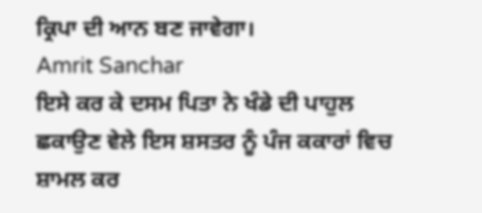ਕ੍ਰਿਪਾ ਦੀ ਆਨ ਬਣ ਜਾਵੇਗਾ।
Amrit Sanchar
ਇਸੇ ਕਰ ਕੇ ਦਸਮ ਪਿਤਾ ਨੇ ਖੰਡੇ ਦੀ ਪਾਹੁਲ ਛਕਾਉਣ ਵੇਲੇ ਇਸ ਸ਼ਸਤਰ ਨੂੰ ਪੰਜ ਕਕਾਰਾਂ ਵਿਚ ਸ਼ਾਮਲ ਕਰ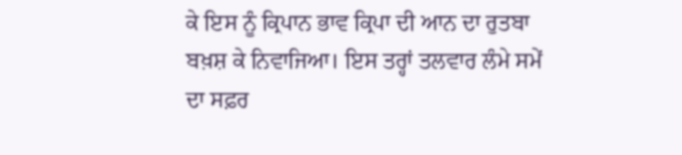ਕੇ ਇਸ ਨੂੰ ਕ੍ਰਿਪਾਨ ਭਾਵ ਕ੍ਰਿਪਾ ਦੀ ਆਨ ਦਾ ਰੁਤਬਾ ਬਖ਼ਸ਼ ਕੇ ਨਿਵਾਜਿਆ। ਇਸ ਤਰ੍ਹਾਂ ਤਲਵਾਰ ਲੰਮੇ ਸਮੇਂ ਦਾ ਸਫ਼ਰ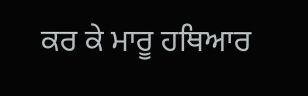ਕਰ ਕੇ ਮਾਰੂ ਹਥਿਆਰ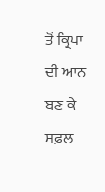ਤੋਂ ਕ੍ਰਿਪਾ ਦੀ ਆਨ ਬਣ ਕੇ ਸਫ਼ਲ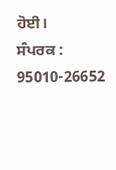ਹੋਈ।
ਸੰਪਰਕ : 95010-26652